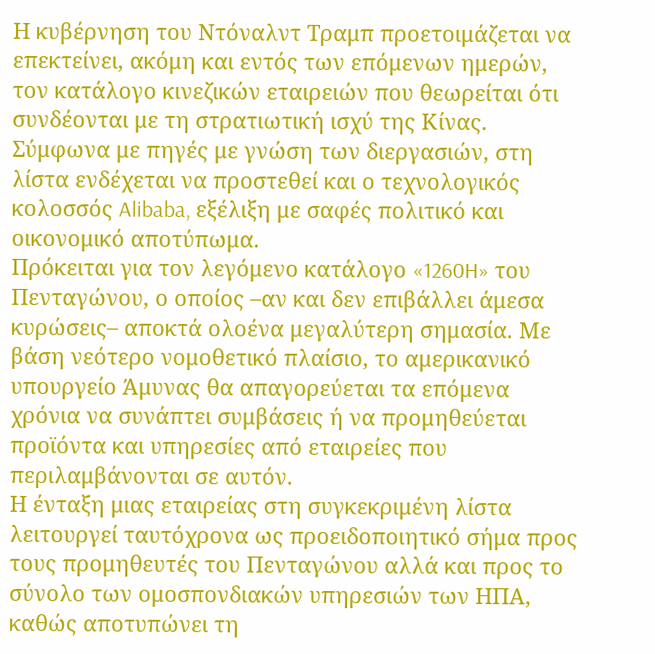Η κυβέρνηση του Ντόναλντ Τραμπ προετοιμάζεται να επεκτείνει, ακόμη και εντός των επόμενων ημερών, τον κατάλογο κινεζικών εταιρειών που θεωρείται ότι συνδέονται με τη στρατιωτική ισχύ της Κίνας.
Σύμφωνα με πηγές με γνώση των διεργασιών, στη λίστα ενδέχεται να προστεθεί και ο τεχνολογικός κολοσσός Alibaba, εξέλιξη με σαφές πολιτικό και οικονομικό αποτύπωμα.
Πρόκειται για τον λεγόμενο κατάλογο «1260H» του Πενταγώνου, ο οποίος –αν και δεν επιβάλλει άμεσα κυρώσεις– αποκτά ολοένα μεγαλύτερη σημασία. Με βάση νεότερο νομοθετικό πλαίσιο, το αμερικανικό υπουργείο Άμυνας θα απαγορεύεται τα επόμενα χρόνια να συνάπτει συμβάσεις ή να προμηθεύεται προϊόντα και υπηρεσίες από εταιρείες που περιλαμβάνονται σε αυτόν.
Η ένταξη μιας εταιρείας στη συγκεκριμένη λίστα λειτουργεί ταυτόχρονα ως προειδοποιητικό σήμα προς τους προμηθευτές του Πενταγώνου αλλά και προς το σύνολο των ομοσπονδιακών υπηρεσιών των ΗΠΑ, καθώς αποτυπώνει τη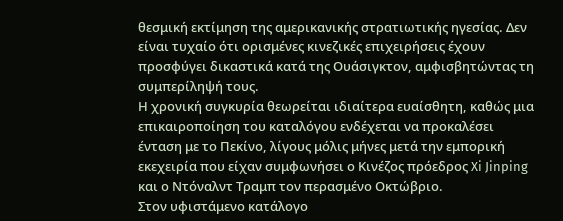θεσμική εκτίμηση της αμερικανικής στρατιωτικής ηγεσίας. Δεν είναι τυχαίο ότι ορισμένες κινεζικές επιχειρήσεις έχουν προσφύγει δικαστικά κατά της Ουάσιγκτον, αμφισβητώντας τη συμπερίληψή τους.
Η χρονική συγκυρία θεωρείται ιδιαίτερα ευαίσθητη, καθώς μια επικαιροποίηση του καταλόγου ενδέχεται να προκαλέσει ένταση με το Πεκίνο, λίγους μόλις μήνες μετά την εμπορική εκεχειρία που είχαν συμφωνήσει ο Κινέζος πρόεδρος Xi Jinping και ο Ντόναλντ Τραμπ τον περασμένο Οκτώβριο.
Στον υφιστάμενο κατάλογο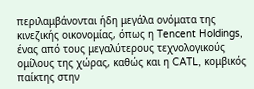περιλαμβάνονται ήδη μεγάλα ονόματα της κινεζικής οικονομίας, όπως η Tencent Holdings, ένας από τους μεγαλύτερους τεχνολογικούς ομίλους της χώρας, καθώς και η CATL, κομβικός παίκτης στην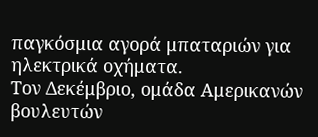παγκόσμια αγορά μπαταριών για ηλεκτρικά οχήματα.
Τον Δεκέμβριο, ομάδα Αμερικανών βουλευτών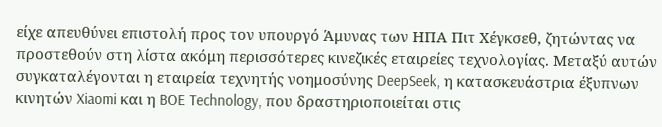είχε απευθύνει επιστολή προς τον υπουργό Άμυνας των ΗΠΑ Πιτ Χέγκσεθ, ζητώντας να προστεθούν στη λίστα ακόμη περισσότερες κινεζικές εταιρείες τεχνολογίας. Μεταξύ αυτών συγκαταλέγονται η εταιρεία τεχνητής νοημοσύνης DeepSeek, η κατασκευάστρια έξυπνων κινητών Xiaomi και η BOE Technology, που δραστηριοποιείται στις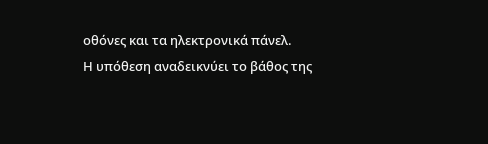οθόνες και τα ηλεκτρονικά πάνελ.
Η υπόθεση αναδεικνύει το βάθος της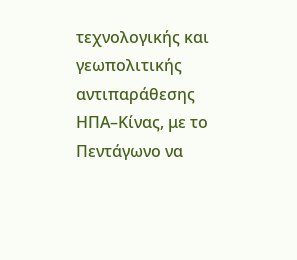τεχνολογικής και γεωπολιτικής αντιπαράθεσης ΗΠΑ–Κίνας, με το Πεντάγωνο να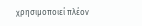χρησιμοποιεί πλέον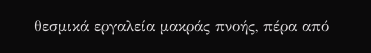θεσμικά εργαλεία μακράς πνοής, πέρα από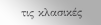τις κλασικές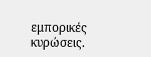εμπορικές κυρώσεις.